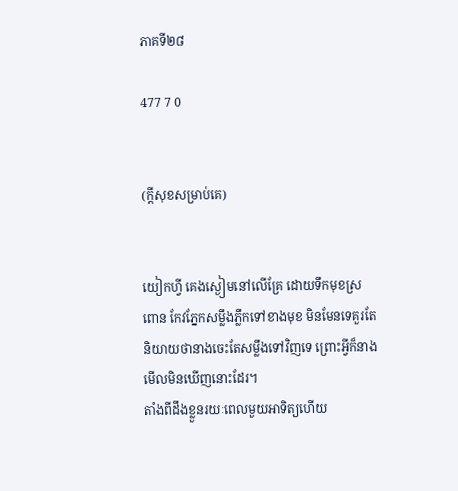ភាគទី២៨

477 7 0


(ក្ដីសុខសម្រាប់គេ)


យៀកហ្វី គេងស្ងៀមនៅលើគ្រែ ដោយទឹកមុខស្រពោន កែវភ្នែកសម្លឹងភ្លឹកទៅខាងមុខ មិនមែនទេគួរតែនិយាយថានាងចេះតែសម្លឹងទៅវិញទេ ព្រោះអ្វីក៏នាងមើលមិនឃើញនោះដែរ។
តាំងពីដឹងខ្លួនរយៈពេលមួយអាទិត្យហើយ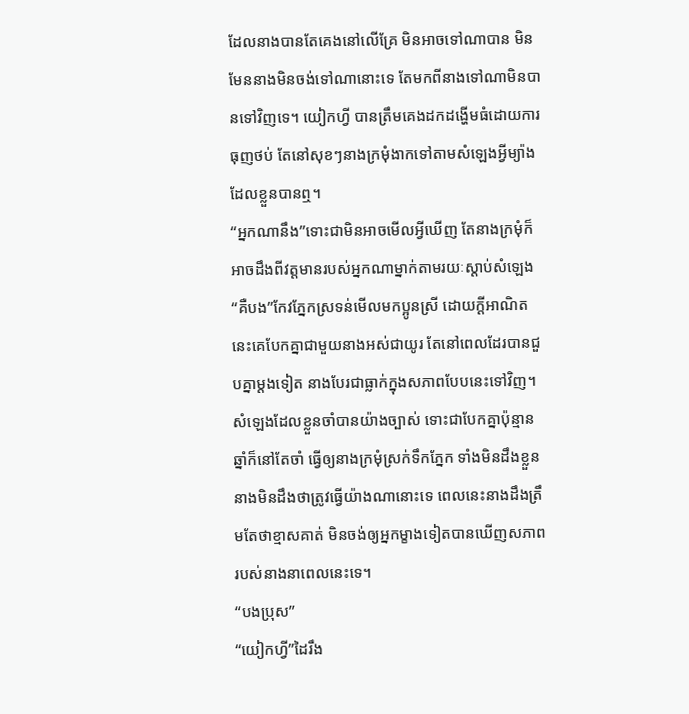ដែលនាងបានតែគេងនៅលើគ្រែ មិនអាចទៅណាបាន មិនមែននាងមិនចង់ទៅណានោះទេ តែមកពីនាងទៅណាមិនបានទៅវិញទេ។ យៀកហ្វី បានត្រឹមគេងដកដង្ហើមធំដោយការធុញថប់ តែនៅសុខៗនាងក្រមុំងាកទៅតាមសំឡេងអ្វីម្យ៉ាងដែលខ្លួនបានឮ។
“អ្នកណានឹង”ទោះជាមិនអាចមើលអ្វីឃើញ តែនាងក្រមុំក៏អាចដឹងពីវត្តមានរបស់អ្នកណាម្នាក់តាមរយៈស្ដាប់សំឡេង
“គឺបង”កែវភ្នែកស្រទន់មើលមកប្អូនស្រី ដោយក្ដីអាណិត នេះគេបែកគ្នាជាមួយនាងអស់ជាយូរ តែនៅពេលដែរបានជួបគ្នាម្ដងទៀត នាងបែរជាធ្លាក់ក្នុងសភាពបែបនេះទៅវិញ។
សំឡេងដែលខ្លួនចាំបានយ៉ាងច្បាស់ ទោះជាបែកគ្នាប៉ុន្មានឆ្នាំក៏នៅតែចាំ ធ្វើឲ្យនាងក្រមុំស្រក់ទឹកភ្នែក ទាំងមិនដឹងខ្លួន នាងមិនដឹងថាត្រូវធ្វើយ៉ាងណានោះទេ ពេលនេះនាងដឹងត្រឹមតែថាខ្មាសគាត់ មិនចង់ឲ្យអ្នកម្ខាងទៀតបានឃើញសភាពរបស់នាងនាពេលនេះទេ។
“បងប្រុស”
“យៀកហ្វី”ដៃរឹង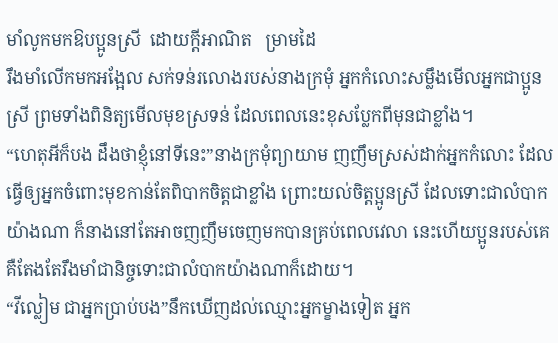មាំលូកមកឱបប្អូនស្រី  ដោយក្ដីអាណិត   ម្រាមដៃ
រឹងមាំលើកមកអង្អែល សក់ទន់រលោងរបស់នាងក្រមុំ អ្នកកំលោះសម្លឹងមើលអ្នកជាប្អូនស្រី ព្រមទាំងពិនិត្យមើលមុខស្រទន់ ដែលពេលនេះខុសប្លែកពីមុនជាខ្លាំង។
“ហេតុអីក៏បង ដឹងថាខ្ញុំនៅទីនេះ”នាងក្រមុំព្យាយាម ញញឹមស្រស់ដាក់អ្នកកំលោះ ដែលធ្វើឲ្យអ្នកចំពោះមុខកាន់តែពិបាកចិត្តជាខ្លាំង ព្រោះយល់ចិត្តប្អូនស្រី ដែលទោះជាលំបាកយ៉ាងណា ក៏នាងនៅតែអាចញញឹមចេញមកបានគ្រប់ពេលវេលា នេះហើយប្អូនរបស់គេគឺតែងតែរឹងមាំជានិច្ចទោះជាលំបាកយ៉ាងណាក៏ដោយ។
“វីល្លៀម ជាអ្នកប្រាប់បង”នឹកឃើញដល់ឈ្មោះអ្នកម្ខាងទៀត អ្នក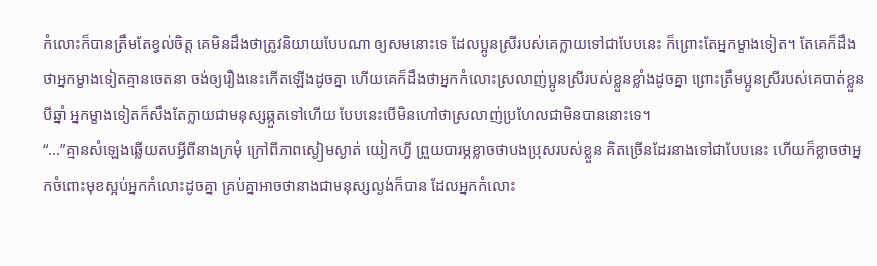កំលោះក៏បានត្រឹមតែខ្វល់ចិត្ត គេមិនដឹងថាត្រូវនិយាយបែបណា ឲ្យសមនោះទេ ដែលប្អូនស្រីរបស់គេក្លាយទៅជាបែបនេះ ក៏ព្រោះតែអ្នកម្ខាងទៀត។ តែគេក៏ដឹងថាអ្នកម្ខាងទៀតគ្មានចេតនា ចង់ឲ្យរឿងនេះកើតឡើងដូចគ្នា ហើយគេក៏ដឹងថាអ្នកកំលោះស្រលាញ់ប្អូនស្រីរបស់ខ្លួនខ្លាំងដូចគ្នា ព្រោះត្រឹមប្អូនស្រីរបស់គេបាត់ខ្លួនបីឆ្នាំ អ្នកម្ខាងទៀតក៏សឹងតែក្លាយជាមនុស្សឆ្កួតទៅហើយ បែបនេះបើមិនហៅថាស្រលាញ់ប្រហែលជាមិនបាននោះទេ។
“...”គ្មានសំឡេងឆ្លើយតបអ្វីពីនាងក្រមុំ ក្រៅពីភាពស្ងៀមស្ងាត់ យៀកហ្វី ព្រួយបារម្ភខ្លាចថាបងប្រុសរបស់ខ្លួន គិតច្រើនដែរនាងទៅជាបែបនេះ ហើយក៏ខ្លាចថាអ្នកចំពោះមុខស្អប់អ្នកកំលោះដូចគ្នា គ្រប់គ្នាអាចថានាងជាមនុស្សល្ងង់ក៏បាន ដែលអ្នកកំលោះ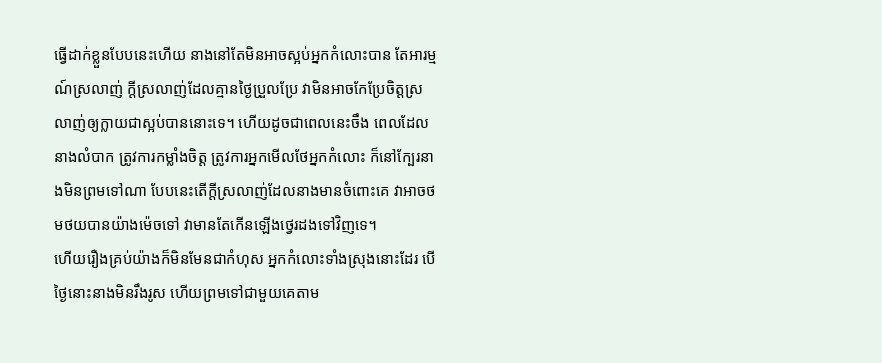ធ្វើដាក់ខ្លួនបែបនេះហើយ នាងនៅតែមិនអាចស្អប់អ្នកកំលោះបាន តែអារម្មណ៍ស្រលាញ់ ក្ដីស្រលាញ់ដែលគ្មានថ្ងៃប្រួលប្រែ វាមិនអាចកែប្រែចិត្តស្រលាញ់ឲ្យក្លាយជាស្អប់បាននោះទេ។ ហើយដូចជាពេលនេះចឹង ពេលដែលនាងលំបាក ត្រូវការកម្លាំងចិត្ត ត្រូវការអ្នកមើលថែអ្នកកំលោះ ក៏នៅក្បែរនាងមិនព្រមទៅណា បែបនេះតើក្ដីស្រលាញ់ដែលនាងមានចំពោះគេ វាអាចថមថយបានយ៉ាងម៉េចទៅ វាមានតែកើនឡើងថ្វេរដងទៅវិញទេ។
ហើយរឿងគ្រប់យ៉ាងក៏មិនមែនជាកំហុស អ្នកកំលោះទាំងស្រុងនោះដែរ បើថ្ងៃនោះនាងមិនរឹងរូស ហើយព្រមទៅជាមួយគេតាម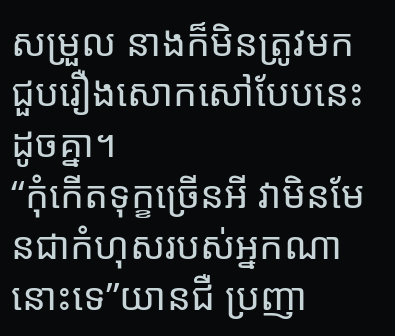សម្រួល នាងក៏មិនត្រូវមកជួបរឿងសោកសៅបែបនេះដូចគ្នា។
“កុំកើតទុក្ខច្រើនអី វាមិនមែនជាកំហុសរបស់អ្នកណានោះទេ”យានជឺ ប្រញា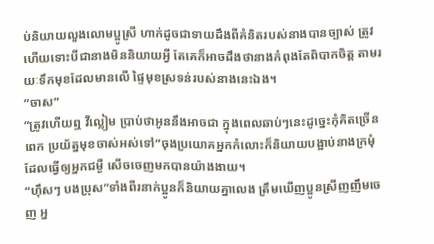ប់និយាយលួងលោមប្អូស្រី ហាក់ដូចជាទាយដឹងពីគំនិតរបស់នាងបានច្បាស់ ត្រូវហើយទោះបីជានាងមិននិយាយអ្វី តែគេក៏អាចដឹងថានាងកំពុងតែពិបាកចិត្ត តាមរយៈទឹកមុខដែលមានលើ ផ្ទៃមុខស្រទន់របស់នាងនេះឯង។
“ចាស”
“ត្រូវហើយឮ វីល្លៀម ប្រាប់ថាអូននឹងអាចជា ក្នុងពេលឆាប់ៗនេះដូច្នេះកុំគិតច្រើនពេក ប្រយ័ត្នមុខចាស់អស់ទៅ”ចុងប្រយោគអ្នកកំលោះក៏និយាយបង្អាប់នាងក្រមុំ ដែលធ្វើឲ្យអ្នកជម្ងឺ សើចចេញមកបានយ៉ាងងាយ។
“ហ៊ឹសៗ បងប្រុស”ទាំងពីរនាក់ប្អូនក៏និយាយគ្នាលេង ត្រឹមឃើញប្អូនស្រីញញឹមចេញ អ្ន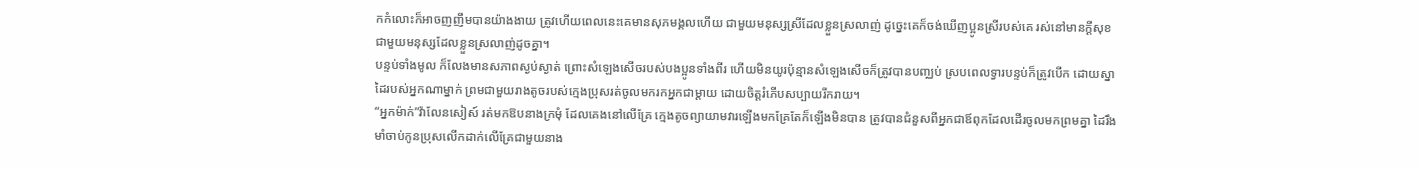កកំលោះក៏អាចញញឹមបានយ៉ាងងាយ ត្រូវហើយពេលនេះគេមានសុភមង្គលហើយ ជាមួយមនុស្សស្រីដែលខ្លួនស្រលាញ់ ដូច្នេះគេក៏ចង់ឃើញប្អូនស្រីរបស់គេ រស់នៅមានក្ដីសុខ ជាមួយមនុស្សដែលខ្លួនស្រលាញ់ដូចគ្នា។
បន្ទប់ទាំងមូល ក៏លែងមានសភាពស្ងប់ស្ងាត់ ព្រោះសំឡេងសើចរបស់បងប្អូនទាំងពីរ ហើយមិនយូរប៉ុន្មានសំឡេងសើចក៏ត្រូវបានបញ្ឈប់ ស្របពេលទ្វារបន្ទប់ក៏ត្រូវបើក ដោយស្នាដៃរបស់អ្នកណាម្នាក់ ព្រមជាមួយរាងតូចរបស់ក្មេងប្រុសរត់ចូលមករកអ្នកជាម្ដាយ ដោយចិត្តរំភើបសប្បាយរីករាយ។
“អ្នកម៉ាក់”វ៉ាលែនសៀស៍ រត់មកឱបនាងក្រមុំ ដែលគេងនៅលើគ្រែ ក្មេងតូចព្យាយាមវារឡើងមកគ្រែតែក៏ឡើងមិនបាន ត្រូវបានជំនួសពីអ្នកជាឪពុកដែលដើរចូលមកព្រមគ្នា ដៃរឹងមាំចាប់កូនប្រុសលើកដាក់លើគ្រែជាមួយនាង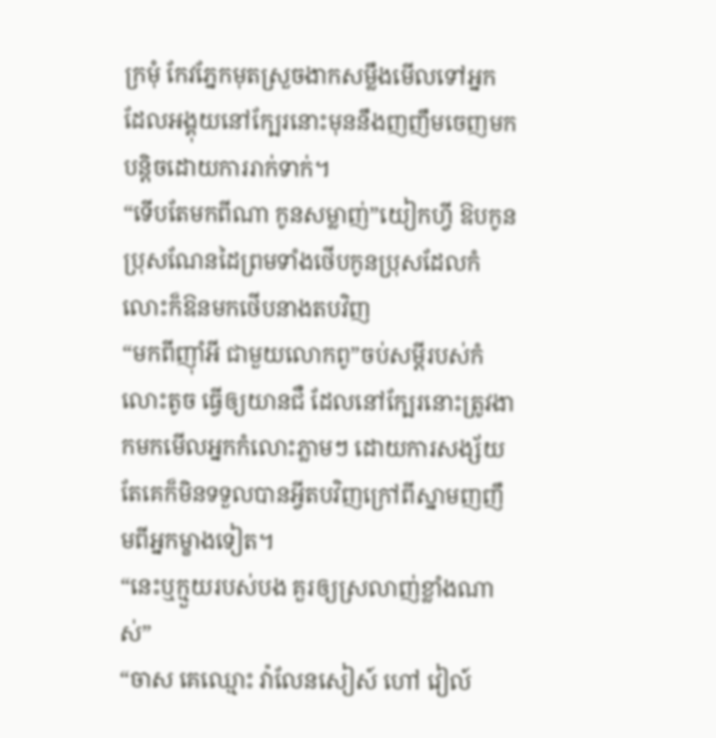ក្រមុំ កែវភ្នែកមុតស្រួចងាកសម្លឹងមើលទៅអ្នក ដែលអង្គុយនៅក្បែរនោះមុននឹងញញឹមចេញមកបន្តិចដោយការរាក់ទាក់។
“ទើបតែមកពីណា កូនសម្លាញ់”យៀកហ្វី ឱបកូនប្រុសណែនដៃព្រមទាំងថើបកូនប្រុសដែលកំលោះក៏ឱនមកថើបនាងតបវិញ
“មកពីញ៉ាំអី ជាមួយលោកពូ”ចប់សម្ដីរបស់កំលោះតូច ធ្វើឲ្យយានជឺ ដែលនៅក្បែរនោះត្រូវងាកមកមើលអ្នកកំលោះភ្លាមៗ ដោយការសង្ស័យ តែគេក៏មិនទទួលបានអ្វីតបវិញក្រៅពីស្នាមញញឹមពីអ្នកម្ខាងទៀត។
“នេះឬក្មួយរបស់បង គួរឲ្យស្រលាញ់ខ្លាំងណាស់”
“ចាស គេឈ្មោះ វ៉ាលែនសៀស៍ ហៅ វៀល៍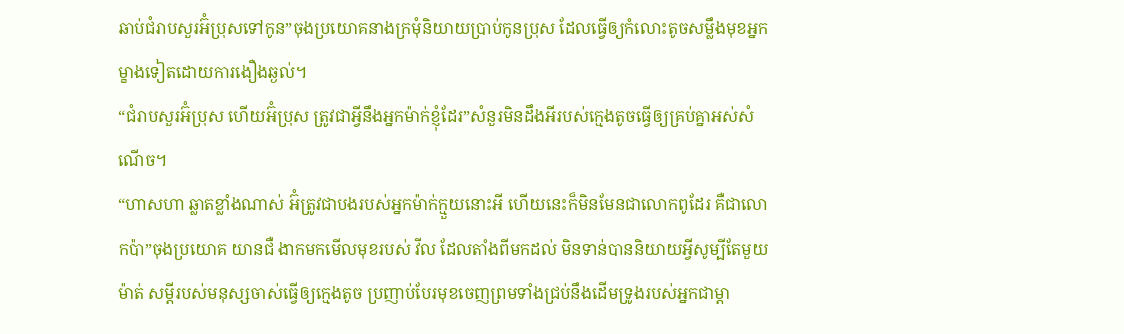ឆាប់ជំរាបសួរអ៊ំប្រុសទៅកូន”ចុងប្រយោគនាងក្រមុំនិយាយប្រាប់កូនប្រុស ដែលធ្វើឲ្យកំលោះតូចសម្លឹងមុខអ្នកម្ខាងទៀតដោយការងឿងឆ្ងល់។
“ជំរាបសួរអ៊ំប្រុស ហើយអ៊ំប្រុស ត្រូវជាអ្វីនឹងអ្នកម៉ាក់ខ្ញុំដែរ”សំនួរមិនដឹងអីរបស់ក្មេងតូចធ្វើឲ្យគ្រប់គ្នាអស់សំណើច។
“ហាសហា ឆ្លាតខ្លាំងណាស់ អ៊ំត្រូវជាបងរបស់អ្នកម៉ាក់ក្មួយនោះអី ហើយនេះក៏មិនមែនជាលោកពូដែរ គឺជាលោកប៉ា”ចុងប្រយោគ យានជឺ ងាកមកមើលមុខរបស់ វីល ដែលតាំងពីមកដល់ មិនទាន់បាននិយាយអ្វីសូម្បីតែមួយម៉ាត់ សម្ដីរបស់មនុស្សចាស់ធ្វើឲ្យក្មេងតូច ប្រញាប់បែរមុខចេញព្រមទាំងជ្រប់នឹងដើមទ្រូងរបស់អ្នកជាម្ដា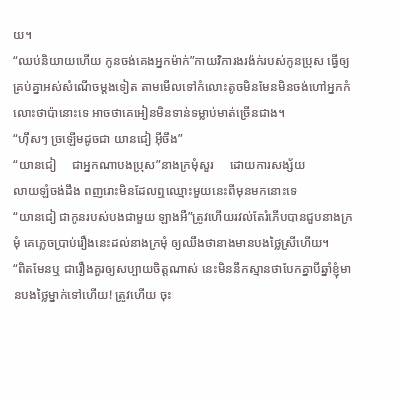យ។
“ឈប់និយាយហើយ កូនចង់គេងអ្នកម៉ាក់”កាយវិការងរង៉ក់របស់កូនប្រុស ធ្វើឲ្យគ្រប់គ្នាអស់សំណើចម្ដងទៀត តាមមើលទៅកំលោះតូចមិនមែនមិនចង់ហៅអ្នកកំលោះថាប៉ានោះទេ អាចថាគេអៀនមិនទាន់ទម្លាប់មាត់ច្រើនជាង។
“ហ៊ឹសៗ ច្រឡើមដូចជា យានជៀ អ៊ីចឹង”
“យានជៀ     ជាអ្នកណាបងប្រុស”នាងក្រមុំសួរ     ដោយការសង្ស័យ
លាយឡំចង់ដឹង ពញរោះមិនដែលឮឈ្មោះមួយនេះពីមុនមកនោះទេ
“យានជៀ ជាកូនរបស់បងជាមួយ ឡាងអឺ”ត្រូវហើយរវល់តែរំភើបបានជួបនាងក្រមុំ គេភ្លេចប្រាប់រឿងនេះដល់នាងក្រមុំ ឲ្យឈឹងថានាងមានបងថ្លៃស្រីហើយ។
“ពិតមែនឬ ជារឿងគួរឲ្យសប្បាយចិត្តណាស់ នេះមិននឹកស្មានថាបែកគ្នាបីឆ្នាំខ្ញុំមានបងថ្លៃម្នាក់ទៅហើយ! ត្រូវហើយ ចុះ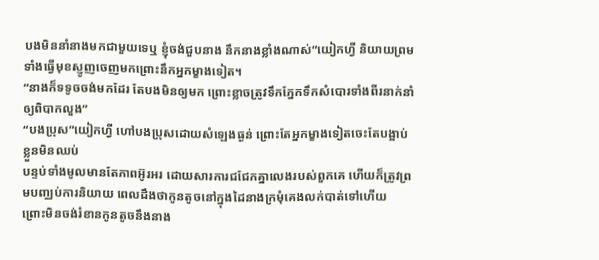បងមិននាំនាងមកជាមួយទេឬ ខ្ញុំចង់ជួបនាង នឹកនាងខ្លាំងណាស់”យៀកហ្វី និយាយព្រមទាំងធ្វើមុខស្ញូញចេញមកព្រោះនឹកអ្នកម្ខាងទៀត។
“នាងក៏ទទូចចង់មកដែរ តែបងមិនឲ្យមក ព្រោះខ្លាចត្រូវទឹកភ្នែកទឹកសំបោរទាំងពីរនាក់នាំឲ្យពិបាកលួង”
“បងប្រុស”យៀកហ្វី ហៅបងប្រុសដោយសំឡេងធ្ងន់ ព្រោះតែអ្នកម្ខាងទៀតចេះតែបង្អាប់ខ្លួនមិនឈប់
បន្ទប់ទាំងមូលមានតែភាពអ៊ូរអរ ដោយសារការជជែកគ្នាលេងរបស់ពួកគេ ហើយក៏ត្រូវព្រមបញ្ឈប់ការនិយាយ ពេលដឹងថាកូនតូចនៅក្នុងដៃនាងក្រមុំគេងលក់បាត់ទៅហើយ ព្រោះមិនចង់រំខានកូនតូចនឹងនាង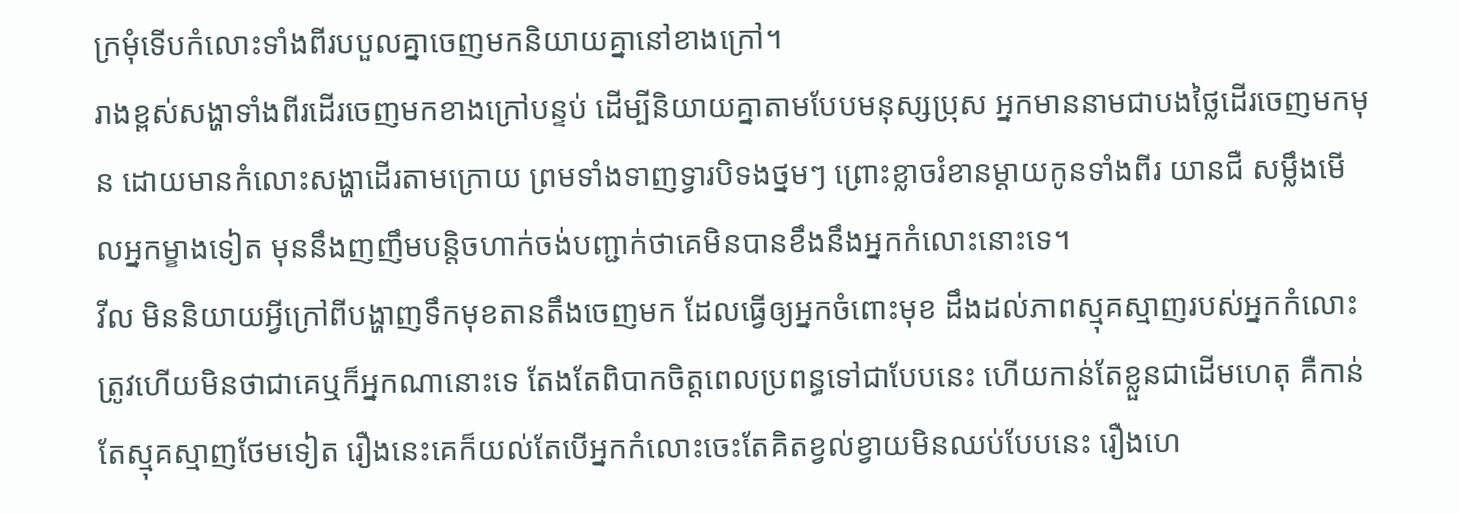ក្រមុំទើបកំលោះទាំងពីរបបួលគ្នាចេញមកនិយាយគ្នានៅខាងក្រៅ។
រាងខ្ពស់សង្ហាទាំងពីរដើរចេញមកខាងក្រៅបន្ទប់ ដើម្បីនិយាយគ្នាតាមបែបមនុស្សប្រុស អ្នកមាននាមជាបងថ្លៃដើរចេញមកមុន ដោយមានកំលោះសង្ហាដើរតាមក្រោយ ព្រមទាំងទាញទ្វារបិទងថ្នមៗ ព្រោះខ្លាចរំខានម្ដាយកូនទាំងពីរ យានជឺ សម្លឹងមើលអ្នកម្ខាងទៀត មុននឹងញញឹមបន្តិចហាក់ចង់បញ្ជាក់ថាគេមិនបានខឹងនឹងអ្នកកំលោះនោះទេ។
វីល មិននិយាយអ្វីក្រៅពីបង្ហាញទឹកមុខតានតឹងចេញមក ដែលធ្វើឲ្យអ្នកចំពោះមុខ ដឹងដល់ភាពស្មុគស្មាញរបស់អ្នកកំលោះ ត្រូវហើយមិនថាជាគេឬក៏អ្នកណានោះទេ តែងតែពិបាកចិត្តពេលប្រពន្ធទៅជាបែបនេះ ហើយកាន់តែខ្លួនជាដើមហេតុ គឺកាន់តែស្មុគស្មាញថែមទៀត រឿងនេះគេក៏យល់តែបើអ្នកកំលោះចេះតែគិតខ្វល់ខ្វាយមិនឈប់បែបនេះ រឿងហេ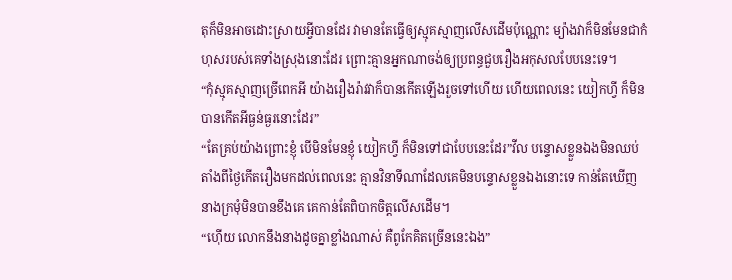តុក៏មិនអាចដោះស្រាយអ្វីបានដែរ វាមានតែធ្វើឲ្យស្មុគស្មាញលើសដើមប៉ុណ្ណោះ ម្យ៉ាងវាក៏មិនមែនជាកំហុសរបស់គេទាំងស្រុងនោះដែរ ព្រោះគ្មានអ្នកណាចង់ឲ្យប្រពន្ធជួបរឿងអកុសលបែបនេះទេ។
“កុំស្មុគស្មាញច្រើពេកអី យ៉ាងរឿងរ៉ាវវាក៏បានកើតឡើងរួចទៅហើយ ហើយពេលនេះ យៀកហ្វី ក៏មិនបានកើតអីធ្ងន់ធ្ងរនោះដែរ”
“តែគ្រប់យ៉ាងព្រោះខ្ញុំ បើមិនមែនខ្ញុំ យៀកហ្វី ក៏មិនទៅជាបែបនេះដែរ”វីល បន្ទោសខ្លួនឯងមិនឈប់ តាំងពីថ្ងៃកើតរឿងមកដល់ពេលនេះ គ្មានវិនាទីណាដែលគេមិនបន្ទោសខ្លួនឯងនោះទេ កាន់តែឃើញនាងក្រមុំមិនបានខឹងគេ គេកាន់តែពិបាកចិត្តលើសដើម។
“ហ៊ើយ លោកនឹងនាងដូចគ្នាខ្លាំងណាស់ គឺពូកែគិតច្រើននេះឯង”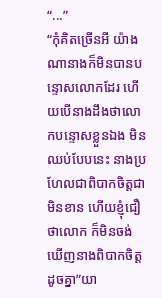“...”
“កុំគិតច្រើនអី យ៉ាងណានាងក៏មិនបានបន្ទោសលោកដែរ ហើយបើនាងដឹងថាលោកបន្ទោសខ្លួនឯង មិនឈប់បែបនេះ នាងប្រហែលជាពិបាកចិត្តជាមិនខាន ហើយខ្ញុំជឿថាលោក ក៏មិនចង់ឃើញនាងពិបាកចិត្តដូចគ្នា”យា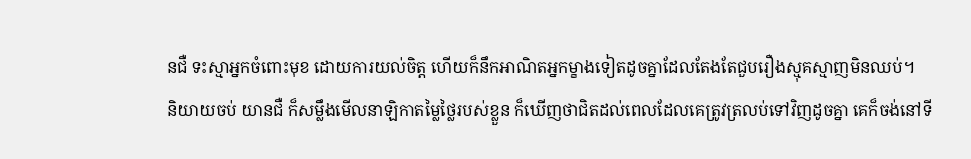នជឺ ទះស្មាអ្នកចំពោះមុខ ដោយការយល់ចិត្ត ហើយក៏នឹកអាណិតអ្នកម្ខាងទៀតដូចគ្នាដែលតែងតែជួបរឿងស្មុគស្មាញមិនឈប់។
និយាយចប់ យានជឺ ក៏សម្លឹងមើលនាឡិកាតម្លៃថ្លៃរបស់ខ្លួន ក៏ឃើញថាជិតដល់ពេលដែលគេត្រូវត្រលប់ទៅវិញដូចគ្នា គេក៏ចង់នៅទី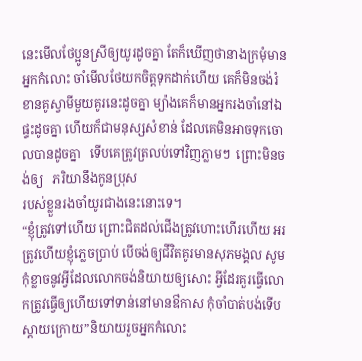នេះមើលថែប្អូនស្រីឲ្យយូរដូចគ្នា តែក៏ឃើញថានាងក្រមុំមានអ្នកកំលោះ ចាំមើលថែយកចិត្តទុកដាក់ហើយ គេក៏មិនចង់រំខានគូស្វាមីមួយគូរនេះដូចគ្នា ម្យ៉ាងគេក៏មានអ្នករងចាំនៅឯផ្ទះដូចគ្នា ហើយក៏ជាមនុស្សសំខាន់ ដែលគេមិនអាចទុកចោលបានដូចគ្នា   ទើបគេត្រូវត្រលប់ទៅវិញភ្លាមៗ  ព្រោះមិនចង់ឲ្យ   ភរិយានឹងកូនប្រុស
របស់ខ្លួនរងចាំយូរជាងនេះនោះទេ។
“ខ្ញុំត្រូវទៅហើយ ព្រោះជិតដល់ជើងត្រូវហោះហើរហើយ អរ ត្រូវហើយខ្ញុំភ្លេចប្រាប់ បើចង់ឲ្យជីវិតគូរមានសុភមង្គល សូមកុំខ្លាចនូវអ្វីដែលលោកចង់និយាយឲ្យសោះ អ្វីដែរគួរធ្វើលោកត្រូវធ្វើឲ្យហើយទៅទាន់នៅមានឳកាស កុំចាំបាត់បង់ទើបស្ដាយក្រោយ”និយាយរួចអ្នកកំលោះ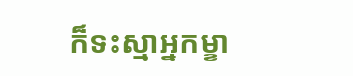ក៏ទះស្មាអ្នកម្ខា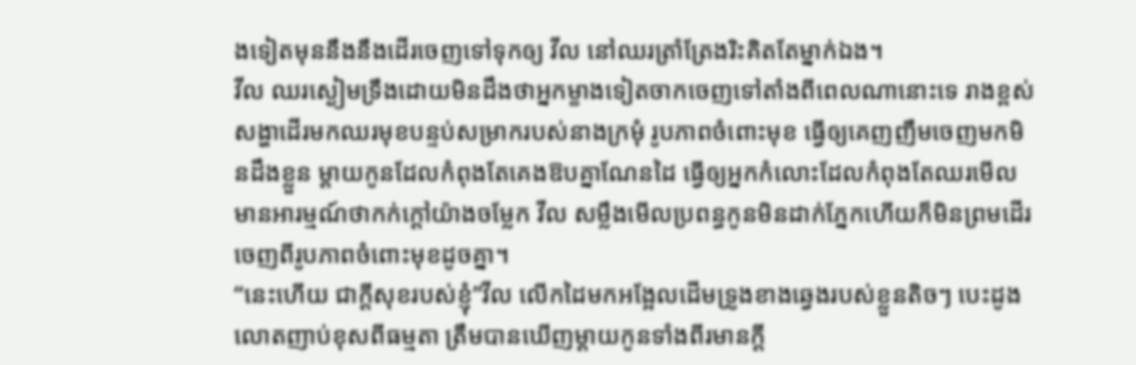ងទៀតមុននឹងនឹងដើរចេញទៅទុកឲ្យ វីល នៅឈរត្រាំត្រែងរិះគិតតែម្នាក់ឯង។
វីល ឈរស្ងៀមទ្រឹងដោយមិនដឹងថាអ្នកម្ខាងទៀតចាកចេញទៅតាំងពីពេលណានោះទេ រាងខ្ពស់សង្ហាដើរមកឈរមុខបន្ទប់សម្រាករបស់នាងក្រមុំ រូបភាពចំពោះមុខ ធ្វើឲ្យគេញញឹមចេញមកមិនដឹងខ្លួន ម្ដាយកូនដែលកំពុងតែគេងឱបគ្នាណែនដៃ ធ្វើឲ្យអ្នកកំលោះដែលកំពុងតែឈរមើលមានអារម្មណ៍ថាកក់ក្ដៅយ៉ាងចម្លែក វីល សម្លឹងមើលប្រពន្ធកូនមិនដាក់ភ្នែកហើយក៏មិនព្រមដើរចេញពីរូបភាពចំពោះមុខដូចគ្នា។
“នេះហើយ ជាក្ដីសុខរបស់ខ្ញុំ”វីល លើកដៃមកអង្អែលដើមទ្រូងខាងឆ្វេងរបស់ខ្លួនតិចៗ បេះដូងលោតញាប់ខុសពីធម្មតា ត្រឹមបានឃើញម្ដាយកូនទាំងពីរមានក្ដី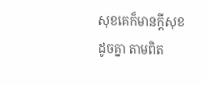សុខគេក៏មានក្ដីសុខដូចគ្នា តាមពិត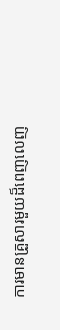ការមានគ្រួសារមួយដ៏ពេញលេញ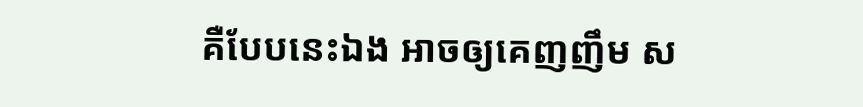គឺបែបនេះឯង អាចឲ្យគេញញឹម ស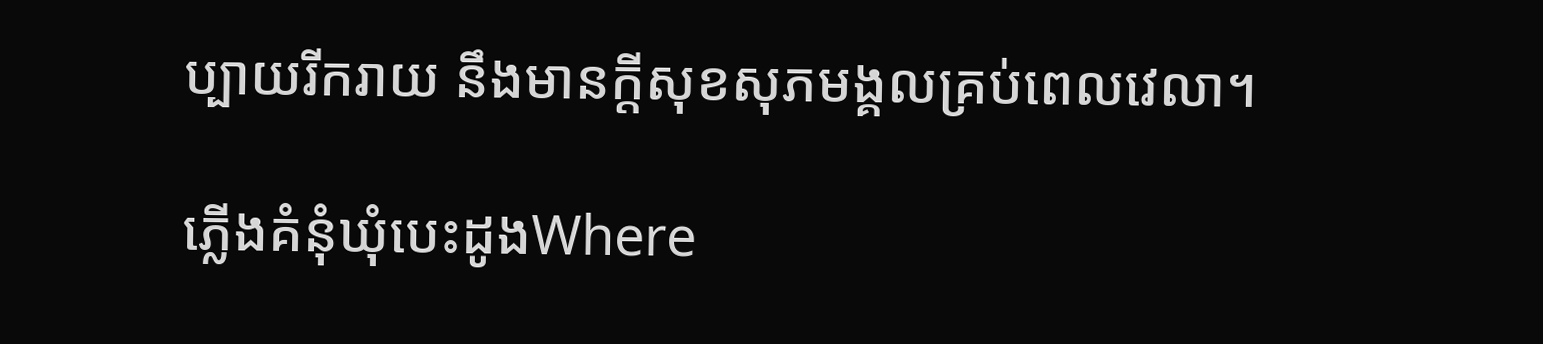ប្បាយរីករាយ នឹងមានក្ដីសុខសុភមង្គលគ្រប់ពេលវេលា។

ភ្លើងគំនុំឃុំបេះដូងWhere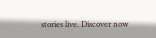stories live. Discover now